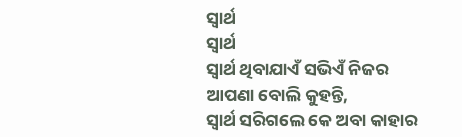ସ୍ବାର୍ଥ
ସ୍ବାର୍ଥ
ସ୍ବାର୍ଥ ଥିବାଯାଏଁ ସଭିଏଁ ନିଜର
ଆପଣା ବୋଲି କୁହନ୍ତି,
ସ୍ବାର୍ଥ ସରିଗଲେ କେ ଅବା କାହାର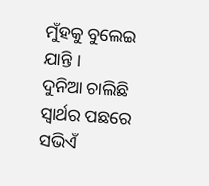ମୁଁହକୁ ବୁଲେଇ ଯାନ୍ତି ।
ଦୁନିଆ ଚାଲିଛି ସ୍ବାର୍ଥର ପଛରେ
ସଭିଏଁ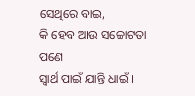ସେଥିରେ ବାଇ,
କି ହେବ ଆଉ ସଚ୍ଚୋଟତା ପଣେ
ସ୍ବାର୍ଥ ପାଇଁ ଯାନ୍ତି ଧାଇଁ ।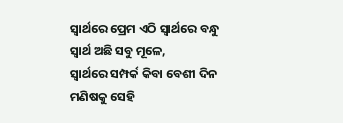ସ୍ୱାର୍ଥରେ ପ୍ରେମ ଏଠି ସ୍ୱାର୍ଥରେ ବନ୍ଧୁ
ସ୍ବାର୍ଥ ଅଛି ସବୁ ମୂଳେ,
ସ୍ୱାର୍ଥରେ ସମ୍ପର୍କ କିବା ବେଶୀ ଦିନ
ମଣିଷକୁ ସେହି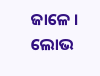ଜାଳେ ।
ଲୋଭ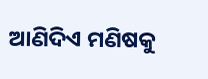ଆଣିଦିଏ ମଣିଷକୁ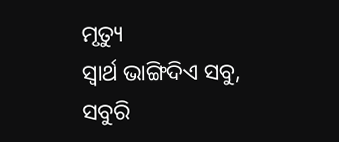ମୃତ୍ୟୁ
ସ୍ବାର୍ଥ ଭାଙ୍ଗିଦିଏ ସବୁ,
ସବୁରି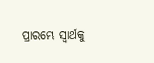ପ୍ରାରମ୍ଭେ ସ୍ୱାର୍ଥକୁ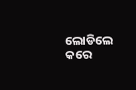ଲୋଡିଲେ
କରେ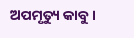ଅପମୃତ୍ୟୁ କାବୁ ।